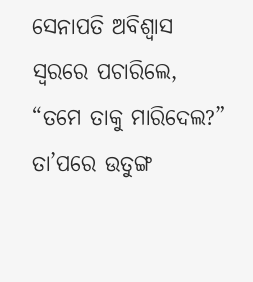ସେନାପତି ଅବିଶ୍ୱାସ ସ୍ୱରରେ ପଚାରିଲେ, “ତମେ ତାକୁ ମାରିଦେଲ?” ତା’ପରେ ଉତୁଙ୍ଗ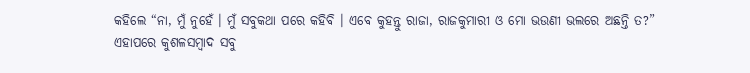କହିଲେ “ନା, ମୁଁ ନୁହେଁ । ମୁଁ ସବୁକଥା ପରେ କହିବି । ଏବେ କୁହନ୍ତୁ ରାଜା, ରାଜକୁମାରୀ ଓ ମୋ ଭଉଣୀ ଭଲରେ ଅଛନ୍ତି ତ?”
ଏହାପରେ କୁଶଳସମ୍ବାଦ ସବୁ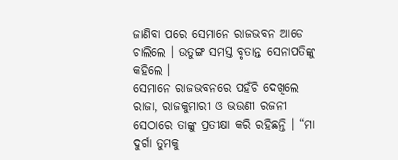ଜାଣିବା ପରେ ସେମାନେ ରାଜଭବନ ଆଡେ ଚାଲିଲେ । ଉତୁଙ୍ଗ ସମସ୍ତ ବୃତାନ୍ତ ସେନାପତିଙ୍କୁ କହିଲେ ।
ସେମାନେ ରାଜଭବନରେ ପହଁଚି ଦେଖିଲେ ରାଜା, ରାଜକୁମାରୀ ଓ ଭଉଣୀ ରଜନୀ ସେଠାରେ ତାଙ୍କୁ ପ୍ରତୀକ୍ଷା କରି ରହିଛନ୍ତି । “ମା ଦୁର୍ଗା ତୁମକୁ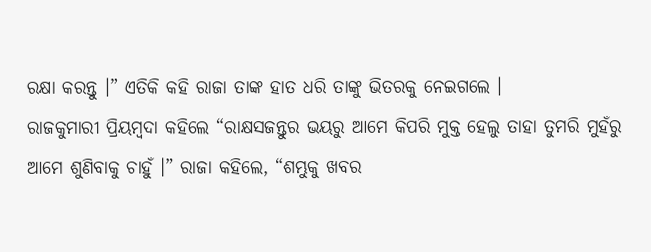ରକ୍ଷା କରନ୍ତୁ ।” ଏତିକି କହି ରାଜା ତାଙ୍କ ହାତ ଧରି ତାଙ୍କୁ ଭିତରକୁ ନେଇଗଲେ ।
ରାଜକୁମାରୀ ପ୍ରିୟମ୍ବଦା କହିଲେ “ରାକ୍ଷସଜନ୍ତୁର ଭୟରୁ ଆମେ କିପରି ମୁକ୍ତ ହେଲୁ ତାହା ତୁମରି ମୁହଁରୁ ଆମେ ଶୁଣିବାକୁ ଚାହୁଁ ।” ରାଜା କହିଲେ, “ଶମ୍ଭୁକୁ ଖବର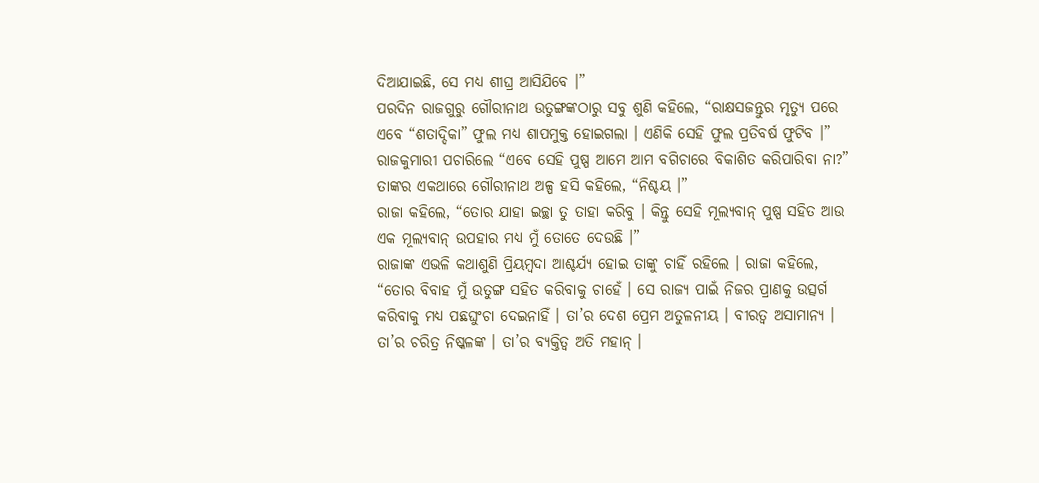ଦିଆଯାଇଛି, ସେ ମଧ୍ୟ ଶୀଘ୍ର ଆସିଯିବେ ।”
ପରଦିନ ରାଜଗୁରୁ ଗୌରୀନାଥ ଉତୁଙ୍ଗଙ୍କଠାରୁ ସବୁ ଶୁଣି କହିଲେ, “ରାକ୍ଷସଜନ୍ତୁର ମୃତ୍ୟୁ ପରେ ଏବେ “ଶତାଦ୍ଦିକା” ଫୁଲ ମଧ୍ୟ ଶାପମୁକ୍ତ ହୋଇଗଲା । ଏଣିକି ସେହି ଫୁଲ ପ୍ରତିବର୍ଷ ଫୁଟିବ ।”
ରାଜକୁମାରୀ ପଚାରିଲେ “ଏବେ ସେହି ପୁଷ୍ପ ଆମେ ଆମ ବଗିଚାରେ ବିକାଶିତ କରିପାରିବା ନା?”
ତାଙ୍କର ଏକଥାରେ ଗୌରୀନାଥ ଅଳ୍ପ ହସି କହିଲେ, “ନିଶ୍ଚୟ ।”
ରାଜା କହିଲେ, “ତୋର ଯାହା ଇଚ୍ଛା ତୁ ତାହା କରିବୁ । କିନ୍ତୁ ସେହି ମୂଲ୍ୟବାନ୍ ପୁଷ୍ପ ସହିତ ଆଉ ଏକ ମୂଲ୍ୟବାନ୍ ଉପହାର ମଧ୍ୟ ମୁଁ ତୋତେ ଦେଉଛି ।”
ରାଜାଙ୍କ ଏଭଳି କଥାଶୁଣି ପ୍ରିୟମ୍ବଦା ଆଶ୍ଚର୍ଯ୍ୟ ହୋଇ ତାଙ୍କୁ ଚାହିଁ ରହିଲେ । ରାଜା କହିଲେ, “ତୋର ବିବାହ ମୁଁ ଉତୁଙ୍ଗ ସହିତ କରିବାକୁ ଚାହେଁ । ସେ ରାଜ୍ୟ ପାଇଁ ନିଜର ପ୍ରାଣକୁ ଉତ୍ସର୍ଗ କରିବାକୁ ମଧ୍ୟ ପଛଘୁଂଚା ଦେଇନାହିଁ । ତା’ର ଦେଶ ପ୍ରେମ ଅତୁଳନୀୟ । ବୀରତ୍ୱ ଅସାମାନ୍ୟ । ତା’ର ଚରିତ୍ର ନିଷ୍କଳଙ୍କ । ତା’ର ବ୍ୟକ୍ତିତ୍ୱ ଅତି ମହାନ୍ ।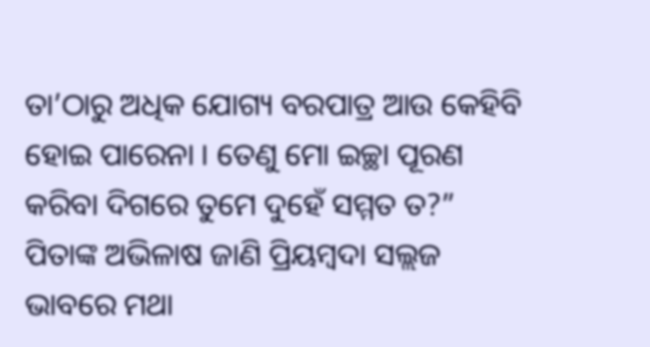ତା’ଠାରୁ ଅଧିକ ଯୋଗ୍ୟ ବରପାତ୍ର ଆଉ କେହିବି ହୋଇ ପାରେନା । ତେଣୁ ମୋ ଇଚ୍ଛା ପୂରଣ କରିବା ଦିଗରେ ତୁମେ ଦୁହେଁ ସମ୍ମତ ତ?”
ପିତାଙ୍କ ଅଭିଳାଷ ଜାଣି ପ୍ରିୟମ୍ବଦା ସଲ୍ଲଜ ଭାବରେ ମଥା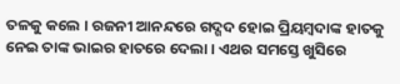ତଳକୁ କଲେ । ରଜନୀ ଆନନ୍ଦରେ ଗଦ୍ଗଦ ହୋଇ ପ୍ରିୟମ୍ବଦାଙ୍କ ହାତକୁ ନେଇ ତାଙ୍କ ଭାଇର ହାତରେ ଦେଲା । ଏଥର ସମସ୍ତେ ଖୁସିରେ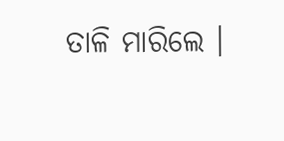ତାଳି ମାରିଲେ ।